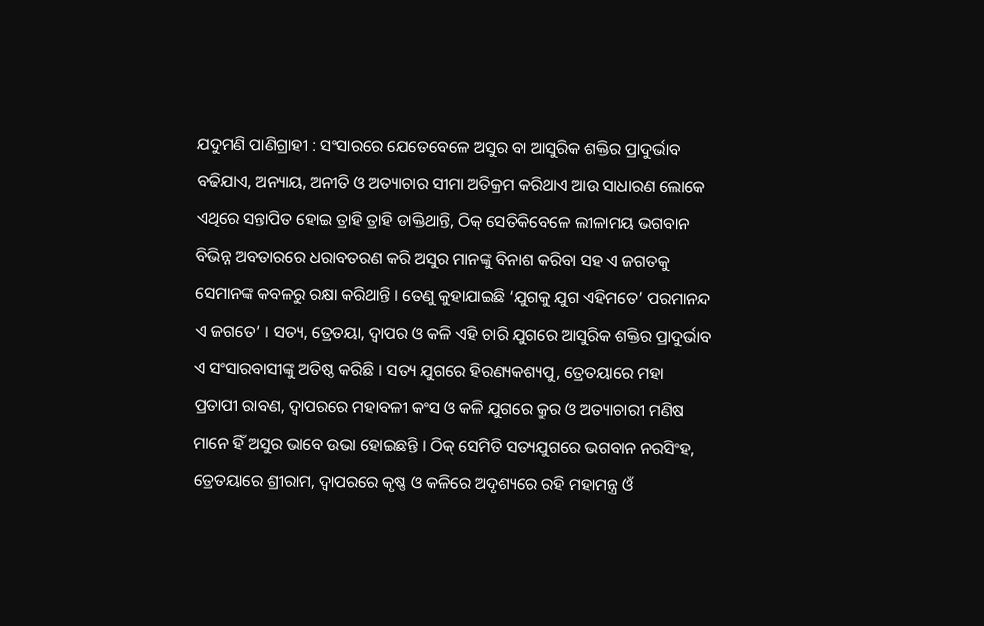ଯଦୁମଣି ପାଣିଗ୍ରାହୀ : ସଂସାରରେ ଯେତେବେଳେ ଅସୁର ବା ଆସୁରିକ ଶକ୍ତିର ପ୍ରାଦୁର୍ଭାବ ବଢିଯାଏ, ଅନ୍ୟାୟ, ଅନୀତି ଓ ଅତ୍ୟାଚାର ସୀମା ଅତିକ୍ରମ କରିଥାଏ ଆଉ ସାଧାରଣ ଲୋକେ ଏଥିରେ ସନ୍ତାପିତ ହୋଇ ତ୍ରାହି ତ୍ରାହି ଡାକ୍ତିଥାନ୍ତି, ଠିକ୍ ସେତିକିବେଳେ ଲୀଳାମୟ ଭଗବାନ ବିଭିନ୍ନ ଅବତାରରେ ଧରାବତରଣ କରି ଅସୁର ମାନଙ୍କୁ ବିନାଶ କରିବା ସହ ଏ ଜଗତକୁ ସେମାନଙ୍କ କବଳରୁ ରକ୍ଷା କରିଥାନ୍ତି । ତେଣୁ କୁହାଯାଇଛି ‘ଯୁଗକୁ ଯୁଗ ଏହିମତେ’ ପରମାନନ୍ଦ ଏ ଜଗତେ’ । ସତ୍ୟ, ତ୍ରେତୟା, ଦ୍ୱାପର ଓ କଳି ଏହି ଚାରି ଯୁଗରେ ଆସୁରିକ ଶକ୍ତିର ପ୍ରାଦୁର୍ଭାବ ଏ ସଂସାରବାସୀଙ୍କୁ ଅତିଷ୍ଠ କରିଛି । ସତ୍ୟ ଯୁଗରେ ହିରଣ୍ୟକଶ୍ୟପୁ, ତ୍ରେତୟାରେ ମହା ପ୍ରତାପୀ ରାବଣ, ଦ୍ୱାପରରେ ମହାବଳୀ କଂସ ଓ କଳି ଯୁଗରେ କ୍ରୁର ଓ ଅତ୍ୟାଚାରୀ ମଣିଷ ମାନେ ହିଁ ଅସୁର ଭାବେ ଉଭା ହୋଇଛନ୍ତି । ଠିକ୍ ସେମିତି ସତ୍ୟଯୁଗରେ ଭଗବାନ ନରସିଂହ, ତ୍ରେତୟାରେ ଶ୍ରୀରାମ, ଦ୍ୱାପରରେ କୃଷ୍ଣ ଓ କଳିରେ ଅଦୃଶ୍ୟରେ ରହି ମହାମନ୍ତ୍ର ଓଁ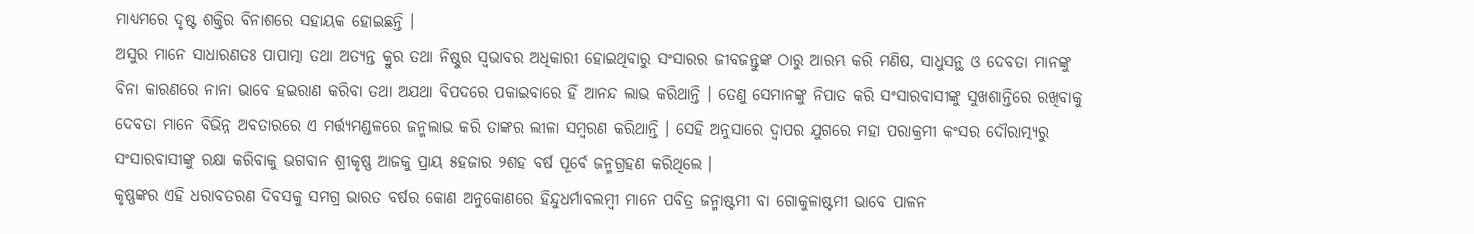ମାଧ୍ୟମରେ ଦୃଷ୍ଟ ଶକ୍ତିର ବିନାଶରେ ସହାୟକ ହୋଇଛନ୍ତି ।
ଅସୁର ମାନେ ସାଧାରଣତଃ ପାପାତ୍ମା ତଥା ଅତ୍ୟନ୍ତ କ୍ରୁର ତଥା ନିଷ୍ଠୁର ସ୍ୱଭାବର ଅଧିକାରୀ ହୋଇଥିବାରୁ ସଂସାରର ଜୀବଜନ୍ତୁଙ୍କ ଠାରୁ ଆରମ୍ଭ କରି ମଣିଷ, ସାଧୁସନ୍ଥ ଓ ଦେବତା ମାନଙ୍କୁ ବିନା କାରଣରେ ନାନା ଭାବେ ହଇରାଣ କରିବା ତଥା ଅଯଥା ବିପଦରେ ପକାଇବାରେ ହିଁ ଆନନ୍ଦ ଲାଭ କରିଥାନ୍ତି । ତେଣୁ ସେମାନଙ୍କୁ ନିପାତ କରି ସଂସାରବାସୀଙ୍କୁ ସୁଖଶାନ୍ତିରେ ରଖିବାକୁ ଦେବତା ମାନେ ବିଭିନ୍ନ ଅବତାରରେ ଏ ମର୍ତ୍ତ୍ୟମଣ୍ଡଳରେ ଜନ୍ମଲାଭ କରି ତାଙ୍କର ଲୀଳା ସମ୍ବରଣ କରିଥାନ୍ତି । ସେହି ଅନୁସାରେ ଦ୍ୱାପର ଯୁଗରେ ମହା ପରାକ୍ରମୀ କଂସର ଦୌରାତ୍ମ୍ୟରୁ ସଂସାରବାସୀଙ୍କୁ ରକ୍ଷା କରିବାକୁ ଭଗବାନ ଶ୍ରୀକୃଷ୍ଣ ଆଜକୁ ପ୍ରାୟ ୫ହଜାର ୨ଶହ ବର୍ଷ ପୂର୍ବେ ଜନ୍ମଗ୍ରହଣ କରିଥିଲେ ।
କୃଷ୍ଣଙ୍କର ଏହି ଧରାବତରଣ ଦିବସକୁ ସମଗ୍ର ଭାରତ ବର୍ଷର କୋଣ ଅନୁକୋଣରେ ହିନ୍ଦୁଧର୍ମାବଲମ୍ବୀ ମାନେ ପବିତ୍ର ଜନ୍ମାଷ୍ଟମୀ ବା ଗୋକୁଳାଷ୍ଟମୀ ଭାବେ ପାଳନ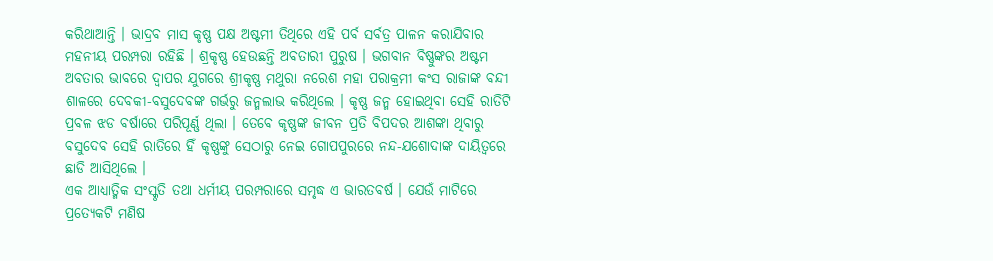କରିଥାଆନ୍ତି । ଭାଦ୍ରବ ମାସ କୃଷ୍ଣ ପକ୍ଷ ଅଷ୍ଟମୀ ତିଥିରେ ଏହି ପର୍ବ ସର୍ବତ୍ର ପାଳନ କରାଯିବାର ମହନୀୟ ପରମ୍ପରା ରହିଛି । ଶ୍ରକୃଷ୍ଣ ହେଉଛନ୍ତି ଅବତାରୀ ପୁରୁଷ । ଭଗବାନ ବିଷ୍ଣୁଙ୍କର ଅଷ୍ଟମ ଅବତାର ଭାବରେ ଦ୍ୱାପର ଯୁଗରେ ଶ୍ରୀକୃଷ୍ଣ ମଥୁରା ନରେଶ ମହା ପରାକ୍ରମୀ କଂସ ରାଜାଙ୍କ ବନ୍ଦୀ ଶାଳରେ ଦେବକୀ-ବସୁଦେବଙ୍କ ଗର୍ଭରୁ ଜନ୍ମଲାଭ କରିଥିଲେ । କୃଷ୍ଣ ଜନ୍ମ ହୋଇଥିବା ସେହି ରାତିଟି ପ୍ରବଳ ଝଡ ବର୍ଷାରେ ପରିପୂର୍ଣ୍ଣ ଥିଲା । ତେବେ କୃଷ୍ଣଙ୍କ ଜୀବନ ପ୍ରତି ବିପଦର ଆଶଙ୍କା ଥିବାରୁ ବସୁଦେବ ସେହି ରାତିରେ ହିଁ କୃଷ୍ଣଙ୍କୁ ସେଠାରୁ ନେଇ ଗୋପପୁରରେ ନନ୍ଦ-ଯଶୋଦାଙ୍କ ଦାୟିତ୍ୱରେ ଛାଡି ଆସିଥିଲେ ।
ଏକ ଆଧ୍ୟାତ୍ମିକ ସଂସ୍କୃତି ତଥା ଧର୍ମୀୟ ପରମ୍ପରାରେ ସମୃଦ୍ଧ ଏ ଭାରତବର୍ଷ । ଯେଉଁ ମାଟିରେ ପ୍ରତ୍ୟେକଟି ମଣିଷ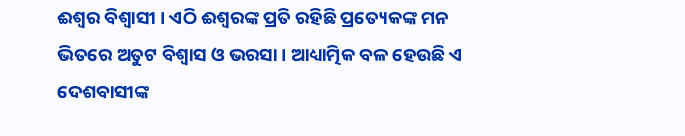ଈଶ୍ୱର ବିଶ୍ୱାସୀ । ଏଠି ଈଶ୍ୱରଙ୍କ ପ୍ରତି ରହିଛି ପ୍ରତ୍ୟେକଙ୍କ ମନ ଭିତରେ ଅତୁଟ ବିଶ୍ୱାସ ଓ ଭରସା । ଆଧ୍ୟାତ୍ମିକ ବଳ ହେଉଛି ଏ ଦେଶବାସୀଙ୍କ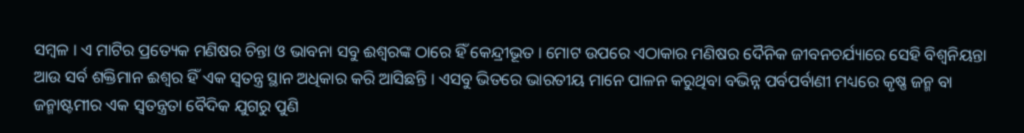ସମ୍ବଳ । ଏ ମାଟିର ପ୍ରତ୍ୟେକ ମଣିଷର ଚିନ୍ତା ଓ ଭାବନା ସବୁ ଈଶ୍ୱରଙ୍କ ଠାରେ ହିଁ କେନ୍ଦ୍ରୀଭୂତ । ମୋଟ ଉପରେ ଏଠାକାର ମଣିଷର ଦୈନିକ ଜୀବନଚର୍ଯ୍ୟାରେ ସେହି ବିଶ୍ୱନିୟନ୍ତା ଆଉ ସର୍ବ ଶକ୍ତିମାନ ଈଶ୍ୱର ହିଁ ଏକ ସ୍ୱତନ୍ତ୍ର ସ୍ଥାନ ଅଧିକାର କରି ଆସିଛନ୍ତି । ଏସବୁ ଭିତରେ ଭାରତୀୟ ମାନେ ପାଳନ କରୁଥିବା ବଭିନ୍ନ ପର୍ବପର୍ବାଣୀ ମଧ୍ୟରେ କୃଷ୍ଣ ଜନ୍ମ ବା ଜନ୍ମାଷ୍ଟମୀର ଏକ ସ୍ୱତନ୍ତ୍ରତା ବୈଦିକ ଯୁଗରୁ ପୁଣି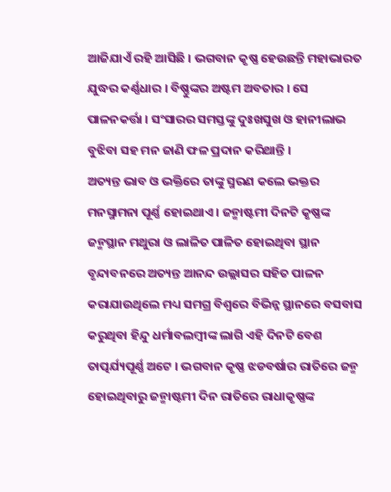ଆଜିଯାଏଁ ରହି ଆସିଛି । ଭଗବାନ କୃଷ୍ଣ ହେଉଛନ୍ତି ମହାଭାରତ ଯୁଦ୍ଧର କର୍ଣ୍ଣଧାର । ବିଷ୍ଣୁଙ୍କର ଅଷ୍ଟମ ଅବତାର । ସେ ପାଳନକର୍ତ୍ତା । ସଂସାରର ସମସ୍ତଙ୍କୁ ଦୁଃଖସୁଖ ଓ ହାନୀଲାଭ ବୁଝିବା ସହ ମନ ଜାଣି ଫଳ ପ୍ରଦାନ କରିଥାନ୍ତି ।
ଅତ୍ୟନ୍ତ ଭାବ ଓ ଭକ୍ତିରେ ତାଙ୍କୁ ସ୍ମରଣ କଲେ ଭକ୍ତର ମନସ୍ମାମନା ପୂର୍ଣ୍ଣ ହୋଇଥାଏ । ଜନ୍ମାଷ୍ଟମୀ ଦିନଟି କୃଷ୍ଣଙ୍କ ଜନ୍ମସ୍ଥାନ ମଥୁରା ଓ ଲାଳିତ ପାଳିତ ହୋଇଥିବା ସ୍ଥାନ ବୃନ୍ଦାବନରେ ଅତ୍ୟନ୍ତ ଆନନ୍ଦ ଉଲ୍ଲାସର ସହିତ ପାଳନ କରାଯାଉଥିଲେ ମଧ୍ୟ ସମଗ୍ର ବିଶ୍ୱରେ ବିଭିନ୍ନ ସ୍ଥାନରେ ବସବାସ କରୁଥିବା ହିନ୍ଦୁ ଧର୍ମାବଲମ୍ବୀଙ୍କ ଲାଗି ଏହି ଦିନଟି ବେଶ ତାତ୍ପର୍ଯ୍ୟପୂର୍ଣ୍ଣ ଅଟେ । ଭଗବାନ କୃଷ୍ଣ ଝଡବର୍ଷାର ରାତିରେ ଜନ୍ମ ହୋଇଥିବାରୁ ଜନ୍ମାଷ୍ଟମୀ ଦିନ ରାତିରେ ରାଧାକୃଷ୍ଣଙ୍କ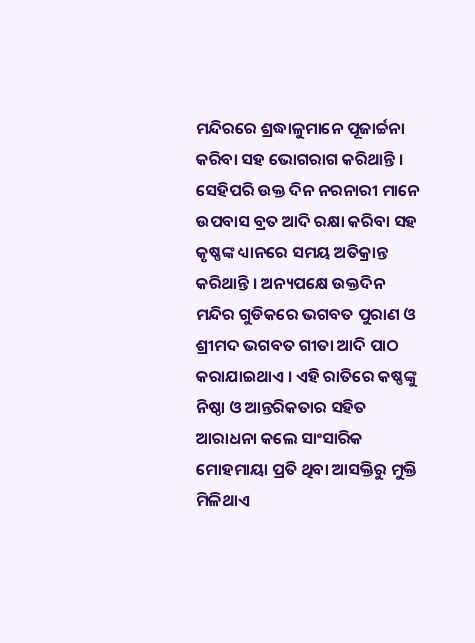ମନ୍ଦିରରେ ଶ୍ରଦ୍ଧାଳୁମାନେ ପୂଜାର୍ଚ୍ଚନା କରିବା ସହ ଭୋଗରାଗ କରିଥାନ୍ତି । ସେହିପରି ଉକ୍ତ ଦିନ ନରନାରୀ ମାନେ ଉପବାସ ବ୍ରତ ଆଦି ରକ୍ଷା କରିବା ସହ କୃଷ୍ଣଙ୍କ ଧ୍ୟାନରେ ସମୟ ଅତିକ୍ରାନ୍ତ କରିଥାନ୍ତି । ଅନ୍ୟପକ୍ଷେ ଉକ୍ତଦିନ ମନ୍ଦିର ଗୁଡିକରେ ଭଗବତ ପୁରାଣ ଓ ଶ୍ରୀମଦ ଭଗବତ ଗୀତା ଆଦି ପାଠ କରାଯାଇଥାଏ । ଏହି ରାତିରେ କଷ୍ଣଙ୍କୁ ନିଷ୍ଠା ଓ ଆନ୍ତରିକତାର ସହିତ ଆରାଧନା କଲେ ସାଂସାରିକ ମୋହମାୟା ପ୍ରତି ଥିବା ଆସକ୍ତିରୁ ମୁକ୍ତି ମିଳିଥାଏ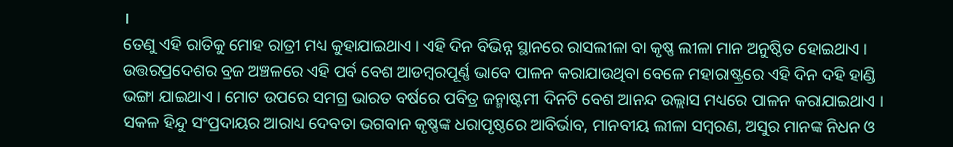।
ତେଣୁ ଏହି ରାତିକୁ ମୋହ ରାତ୍ରୀ ମଧ୍ୟ କୁହାଯାଇଥାଏ । ଏହି ଦିନ ବିଭିନ୍ନ ସ୍ଥାନରେ ରାସଲୀଳା ବା କୃଷ୍ଣ ଲୀଳା ମାନ ଅନୁଷ୍ଠିତ ହୋଇଥାଏ । ଉତ୍ତରପ୍ରଦେଶର ବ୍ରଜ ଅଞ୍ଚଳରେ ଏହି ପର୍ବ ବେଶ ଆଡମ୍ବରପୂର୍ଣ୍ଣ ଭାବେ ପାଳନ କରାଯାଉଥିବା ବେଳେ ମହାରାଷ୍ଟ୍ରରେ ଏହି ଦିନ ଦହି ହାଣ୍ଡି ଭଙ୍ଗା ଯାଇଥାଏ । ମୋଟ ଉପରେ ସମଗ୍ର ଭାରତ ବର୍ଷରେ ପବିତ୍ର ଜନ୍ମାଷ୍ଟମୀ ଦିନଟି ବେଶ ଆନନ୍ଦ ଉଲ୍ଲାସ ମଧ୍ୟରେ ପାଳନ କରାଯାଇଥାଏ । ସକଳ ହିନ୍ଦୁ ସଂପ୍ରଦାୟର ଆରାଧ୍ୟ ଦେବତା ଭଗବାନ କୃଷ୍ଣଙ୍କ ଧରାପୃଷ୍ଠରେ ଆବିର୍ଭାବ, ମାନବୀୟ ଲୀଳା ସମ୍ବରଣ, ଅସୁର ମାନଙ୍କ ନିଧନ ଓ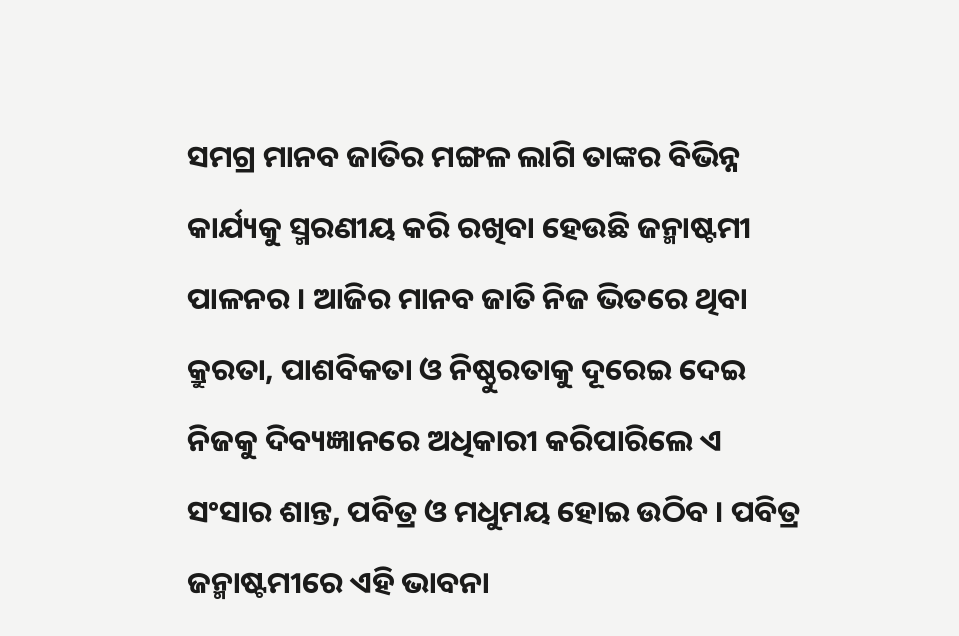ସମଗ୍ର ମାନବ ଜାତିର ମଙ୍ଗଳ ଲାଗି ତାଙ୍କର ବିଭିନ୍ନ କାର୍ଯ୍ୟକୁ ସ୍ମରଣୀୟ କରି ରଖିବା ହେଉଛି ଜନ୍ମାଷ୍ଟମୀ ପାଳନର । ଆଜିର ମାନବ ଜାତି ନିଜ ଭିତରେ ଥିବା କ୍ରୁରତା, ପାଶବିକତା ଓ ନିଷ୍ଠୁରତାକୁ ଦୂରେଇ ଦେଇ ନିଜକୁ ଦିବ୍ୟଜ୍ଞାନରେ ଅଧିକାରୀ କରିପାରିଲେ ଏ ସଂସାର ଶାନ୍ତ, ପବିତ୍ର ଓ ମଧୁମୟ ହୋଇ ଉଠିବ । ପବିତ୍ର ଜନ୍ମାଷ୍ଟମୀରେ ଏହି ଭାବନା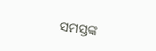ସମସ୍ତଙ୍କ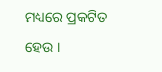ମଧ୍ୟରେ ପ୍ରକଟିତ ହେଉ ।